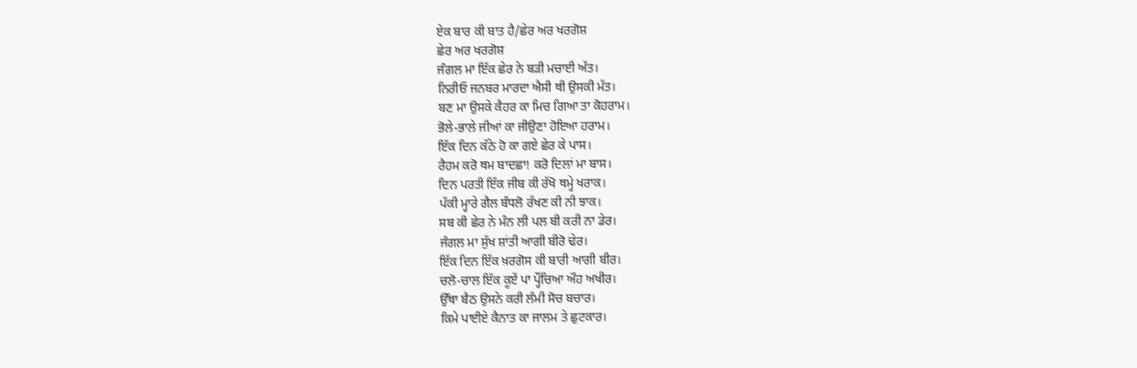ਏਕ ਬਾਰ ਕੀ ਬਾਤ ਹੈ/ਛੇਰ ਅਰ ਖਰਗੋਸ਼
ਛੇਰ ਅਰ ਖਰਗੋਸ਼
ਜੰਗਲ ਮਾ ਇੱਕ ਛੇਰ ਨੇ ਬੜੀ ਮਚਾਈ ਅੱਤ।
ਨਿਰੀਓ ਜਨਬਰ ਮਾਰਦਾ ਐਸੀ ਥੀ ਉਸਕੀ ਮੱਤ।
ਬਣ ਮਾ ਉਸਕੇ ਕੈਹਰ ਕਾ ਮਿਚ ਗਿਆ ਤਾ ਕੋਹਰਾਮ।
ਭੋਲੇ-ਭਾਲੇ ਜੀਆਂ ਕਾ ਜੀਉਣਾ ਹੋਇਆ ਹਰਾਮ।
ਇੱਕ ਦਿਨ ਕੱਠੇ ਹੋ ਕਾ ਗਏ ਛੇਰ ਕੇ ਪਾਸ।
ਰੈਹਮ ਕਰੋ ਥਮ ਬਾਦਛਾ! ਕਰੋ ਦਿਲਾਂ ਮਾ ਬਾਸ।
ਦਿਨ ਪਰਤੀ ਇੱਕ ਜੀਬ ਕੀ ਰੱਖੋ ਥਮ੍ਹੇ ਖਰਾਕ।
ਪੱਕੀ ਮ੍ਹਾਰੇ ਗੈਲ ਬੰਧਲੋ ਰੱਖਣ ਕੀ ਨੀ ਝਾਕ।
ਸਬ ਕੀ ਛੇਰ ਨੇ ਮੰਨ ਲੀ ਪਲ ਬੀ ਕਰੀ ਨਾ ਡੇਰ।
ਜੰਗਲ ਮਾ ਸੁੱਖ ਸ਼ਾਂਤੀ ਆਗੀ ਬੀਰੋ ਢੇਰ।
ਇੱਕ ਦਿਨ ਇੱਕ ਖ਼ਰਗੋਸ ਕੀ ਬਾਰੀ ਆਗੀ ਬੀਰ।
ਚਲੋ-ਚਾਲ ਇੱਕ ਕੂਏਂ ਪਾ ਪ੍ਹੌਂਚਿਆ ਔਹ ਅਖੀਰ।
ਉੱਥਾ ਬੈਠ ਉਸਨੇ ਕਰੀ ਲੰਮੀ ਸੋਚ ਬਚਾਰ।
ਕਿਮੇ ਪਾਈਏ ਕੈਨਾਤ ਕਾ ਜਾਲਮ ਤੇ ਛੁਟਕਾਰ।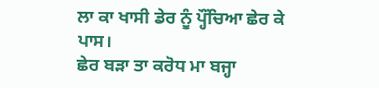ਲਾ ਕਾ ਖਾਸੀ ਡੇਰ ਨੂੰ ਪ੍ਹੌਂਚਿਆ ਛੇਰ ਕੇ ਪਾਸ।
ਛੇਰ ਬੜਾ ਤਾ ਕਰੋਧ ਮਾ ਬਜ੍ਹਾ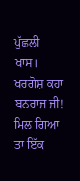ਪੁੱਛਲੀ ਖਾਸ।
ਖਰਗੋਸ਼ ਕਹਾ ਬਨਰਾਜ ਜੀ! ਮਿਲ ਗਿਆ ਤਾ ਇੱਕ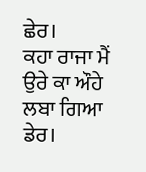ਛੇਰ।
ਕਹਾ ਰਾਜਾ ਮੈਂ ਉਰੇ ਕਾ ਔਹੇ ਲਬਾ ਗਿਆ ਡੇਰ।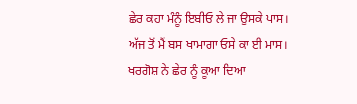ਛੇਰ ਕਹਾ ਮੰਨੂੰ ਇਬੀਓ ਲੇ ਜਾ ਉਸਕੇ ਪਾਸ।
ਅੱਜ ਤੋਂ ਮੈਂ ਬਸ ਖਾਮਾਗਾ ਓਸੇ ਕਾ ਈ ਮਾਸ।
ਖਰਗੋਸ਼ ਨੇ ਛੇਰ ਨੂੰ ਕੂਆ ਦਿਆ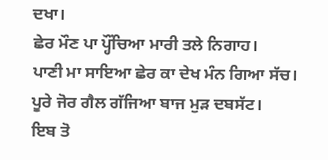ਦਖਾ।
ਛੇਰ ਮੌਣ ਪਾ ਪ੍ਹੌਂਚਿਆ ਮਾਰੀ ਤਲੇ ਨਿਗਾਹ।
ਪਾਣੀ ਮਾ ਸਾਇਆ ਛੇਰ ਕਾ ਦੇਖ ਮੰਨ ਗਿਆ ਸੱਚ।
ਪੂਰੇ ਜੋਰ ਗੈਲ ਗੱਜਿਆ ਬਾਜ ਮੁੜ ਦਬਸੱਟ।
ਇਬ ਤੋ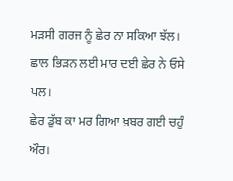ਮੜਸੀ ਗਰਜ ਨੂੰ ਛੇਰ ਨਾ ਸਕਿਆ ਝੱਲ।
ਛਾਲ ਭਿੜਨ ਲਈ ਮਾਰ ਦਈ ਛੇਰ ਨੇ ਓਸੇ ਪਲ।
ਛੇਰ ਡੁੱਬ ਕਾ ਮਰ ਗਿਆ ਖ਼ਬਰ ਗਈ ਚਹੁੰ ਔਰ।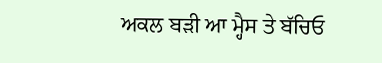ਅਕਲ ਬੜੀ ਆ ਮ੍ਹੈਸ ਤੇ ਬੱਚਿਓ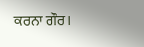ਕਰਨਾ ਗੌਰ।